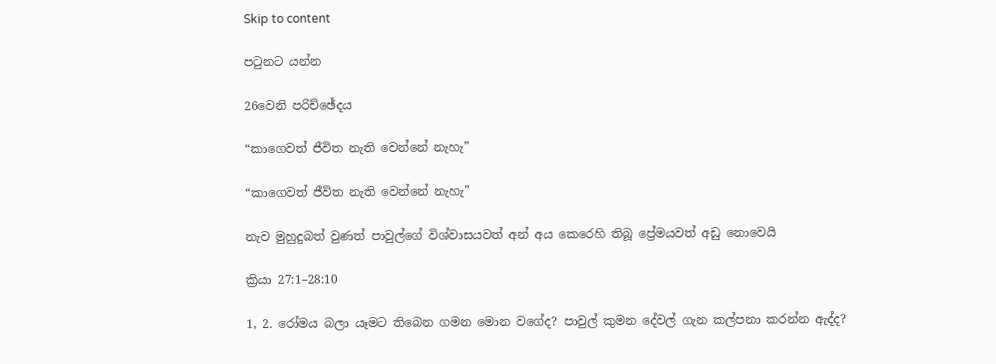Skip to content

පටුනට යන්න

26වෙනි පරිච්ඡේදය

“කාගෙවත් ජීවිත නැති වෙන්නේ නැහැ”

“කාගෙවත් ජීවිත නැති වෙන්නේ නැහැ”

නැව මුහුදුබත් වුණත් පාවුල්ගේ විශ්වාසයවත් අන් අය කෙරෙහි තිබූ ප්‍රේමයවත් අඩු නොවෙයි

ක්‍රියා 27:1–28:10

1, 2. රෝමය බලා යෑමට තිබෙන ගමන මොන වගේද? පාවුල් කුමන දේවල් ගැන කල්පනා කරන්න ඇද්ද?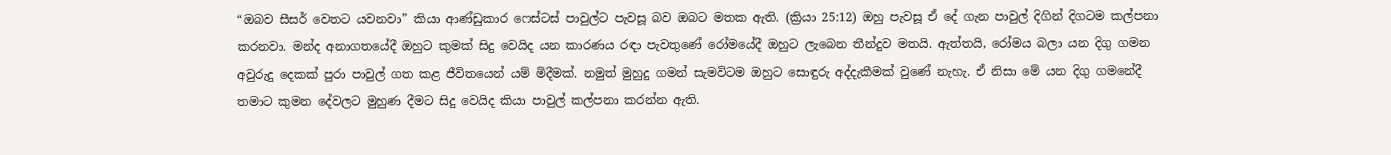“ඔබව සීසර් වෙතට යවනවා” කියා ආණ්ඩුකාර ෆෙස්ටස් පාවුල්ට පැවසූ බව ඔබට මතක ඇති. (ක්‍රියා 25:12) ඔහු පැවසූ ඒ දේ ගැන පාවුල් දිගින් දිගටම කල්පනා කරනවා. මන්ද අනාගතයේදී ඔහුට කුමක් සිදු වෙයිද යන කාරණය රඳා පැවතුණේ රෝමයේදී ඔහුට ලැබෙන තීන්දුව මතයි. ඇත්තයි, රෝමය බලා යන දිගු ගමන අවුරුදු දෙකක් පුරා පාවුල් ගත කළ ජීවිතයෙන් යම් මිදීමක්. නමුත් මුහුදු ගමන් සැමවිටම ඔහුට සොඳුරු අද්දැකීමක් වුණේ නැහැ. ඒ නිසා මේ යන දිගු ගමනේදී තමාට කුමන දේවලට මුහුණ දීමට සිදු වෙයිද කියා පාවුල් කල්පනා කරන්න ඇති.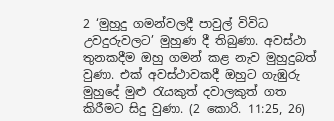2 ‘මුහුදු ගමන්වලදී පාවුල් විවිධ උවදුරුවලට’ මුහුණ දී තිබුණා. අවස්ථා තුනකදීම ඔහු ගමන් කළ නැව මුහුදුබත් වුණා. එක් අවස්ථාවකදී ඔහුට ගැඹුරු මුහුදේ මුළු රැයකුත් දවාලකුත් ගත කිරීමට සිදු වුණා. (2 කොරි. 11:25, 26)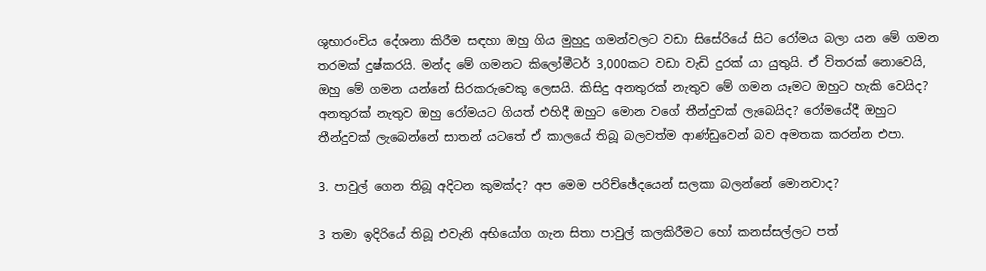ශුභාරංචිය දේශනා කිරීම සඳහා ඔහු ගිය මුහුදු ගමන්වලට වඩා සිසේරියේ සිට රෝමය බලා යන මේ ගමන තරමක් දුෂ්කරයි. මන්ද මේ ගමනට කිලෝමීටර් 3,000කට වඩා වැඩි දුරක් යා යුතුයි. ඒ විතරක් නොවෙයි, ඔහු මේ ගමන යන්නේ සිරකරුවෙකු ලෙසයි. කිසිදු අනතුරක් නැතුව මේ ගමන යෑමට ඔහුට හැකි වෙයිද? අනතුරක් නැතුව ඔහු රෝමයට ගියත් එහිදී ඔහුට මොන වගේ තීන්දුවක් ලැබෙයිද? රෝමයේදී ඔහුට තීන්දුවක් ලැබෙන්නේ සාතන් යටතේ ඒ කාලයේ තිබූ බලවත්ම ආණ්ඩුවෙන් බව අමතක කරන්න එපා.

3. පාවුල් ගෙන තිබූ අදිටන කුමක්ද? අප මෙම පරිච්ඡේදයෙන් සලකා බලන්නේ මොනවාද?

3 තමා ඉදිරියේ තිබූ එවැනි අභියෝග ගැන සිතා පාවුල් කලකිරීමට හෝ කනස්සල්ලට පත්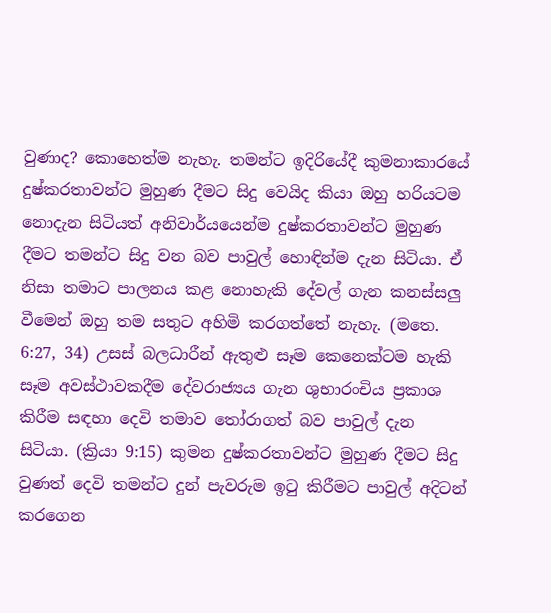වුණාද? කොහෙත්ම නැහැ. තමන්ට ඉදිරියේදී කුමනාකාරයේ දුෂ්කරතාවන්ට මුහුණ දීමට සිදු වෙයිද කියා ඔහු හරියටම නොදැන සිටියත් අනිවාර්යයෙන්ම දුෂ්කරතාවන්ට මුහුණ දීමට තමන්ට සිදු වන බව පාවුල් හොඳින්ම දැන සිටියා. ඒ නිසා තමාට පාලනය කළ නොහැකි දේවල් ගැන කනස්සලු වීමෙන් ඔහු තම සතුට අහිමි කරගත්තේ නැහැ. (මතෙ. 6:27, 34) උසස් බලධාරීන් ඇතුළු සෑම කෙනෙක්ටම හැකි සෑම අවස්ථාවකදීම දේවරාජ්‍යය ගැන ශුභාරංචිය ප්‍රකාශ කිරීම සඳහා දෙවි තමාව තෝරාගත් බව පාවුල් දැන සිටියා. (ක්‍රියා 9:15) කුමන දුෂ්කරතාවන්ට මුහුණ දීමට සිදු වුණත් දෙවි තමන්ට දුන් පැවරුම ඉටු කිරීමට පාවුල් අදිටන් කරගෙන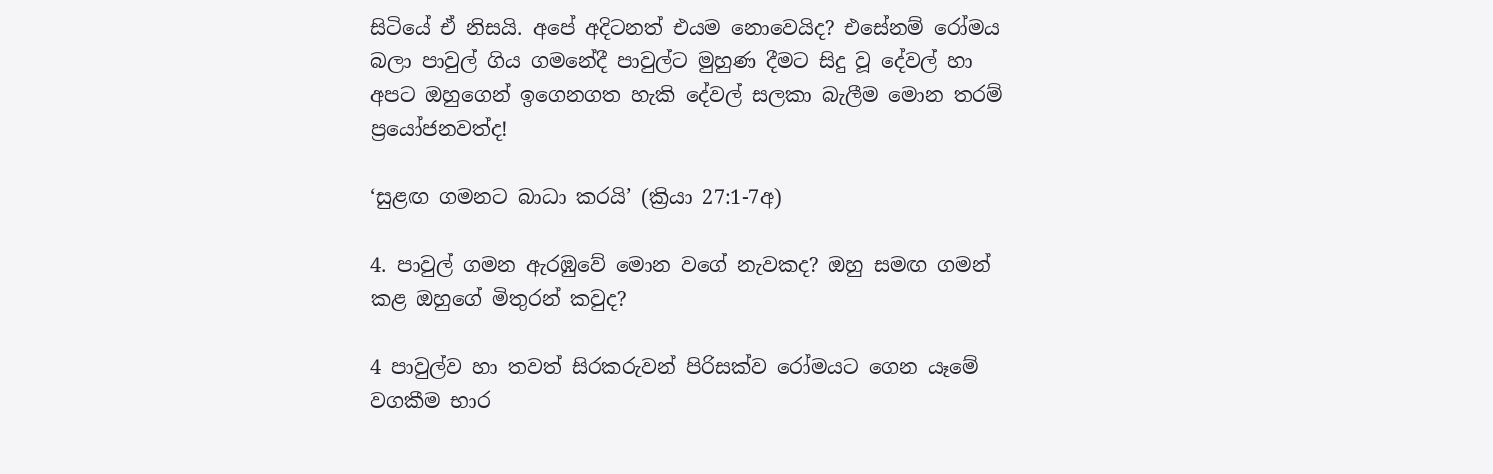සිටියේ ඒ නිසයි. අපේ අදිටනත් එයම නොවෙයිද? එසේනම් රෝමය බලා පාවුල් ගිය ගමනේදී පාවුල්ට මුහුණ දීමට සිදු වූ දේවල් හා අපට ඔහුගෙන් ඉගෙනගත හැකි දේවල් සලකා බැලීම මොන තරම් ප්‍රයෝජනවත්ද!

‘සුළඟ ගමනට බාධා කරයි’ (ක්‍රියා 27:1-7අ)

4. පාවුල් ගමන ඇරඹුවේ මොන වගේ නැවකද? ඔහු සමඟ ගමන් කළ ඔහුගේ මිතුරන් කවුද?

4 පාවුල්ව හා තවත් සිරකරුවන් පිරිසක්ව රෝමයට ගෙන යෑමේ වගකීම භාර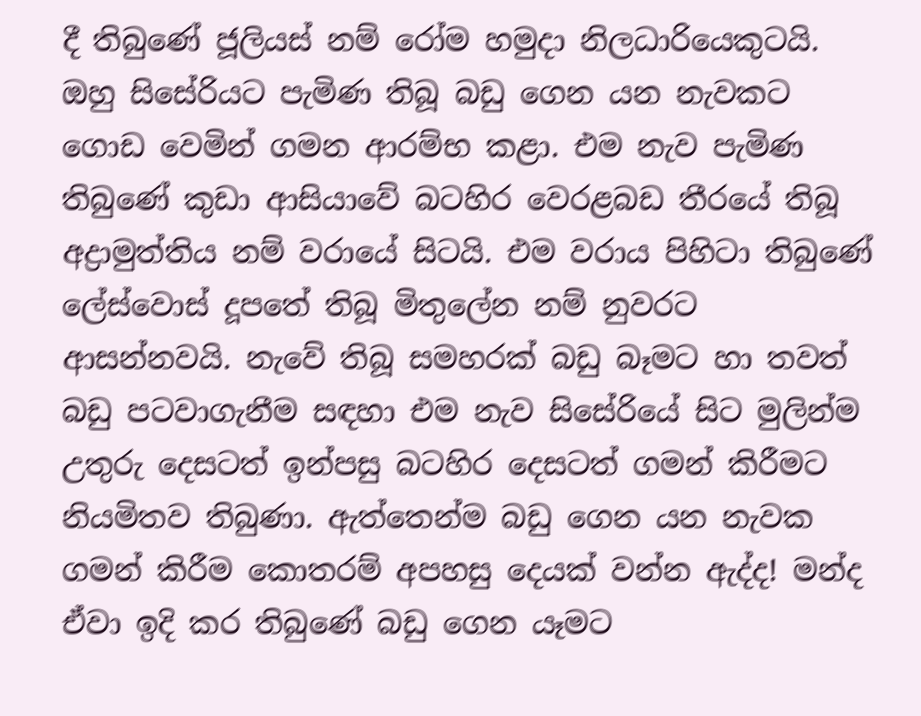දී තිබුණේ ජූලියස් නම් රෝම හමුදා නිලධාරියෙකුටයි. ඔහු සිසේරියට පැමිණ තිබූ බඩු ගෙන යන නැවකට ගොඩ වෙමින් ගමන ආරම්භ කළා. එම නැව පැමිණ තිබුණේ කුඩා ආසියාවේ බටහිර වෙරළබඩ තීරයේ තිබූ අද්‍රාමුත්තිය නම් වරායේ සිටයි. එම වරාය පිහිටා තිබුණේ ලේස්වොස් දූපතේ තිබූ මිතුලේන නම් නුවරට ආසන්නවයි. නැවේ තිබූ සමහරක් බඩු බෑමට හා තවත් බඩු පටවාගැනීම සඳහා එම නැව සිසේරියේ සිට මුලින්ම උතුරු දෙසටත් ඉන්පසු බටහිර දෙසටත් ගමන් කිරීමට නියමිතව තිබුණා. ඇත්තෙන්ම බඩු ගෙන යන නැවක ගමන් කිරීම කොතරම් අපහසු දෙයක් වන්න ඇද්ද! මන්ද ඒවා ඉදි කර තිබුණේ බඩු ගෙන යෑමට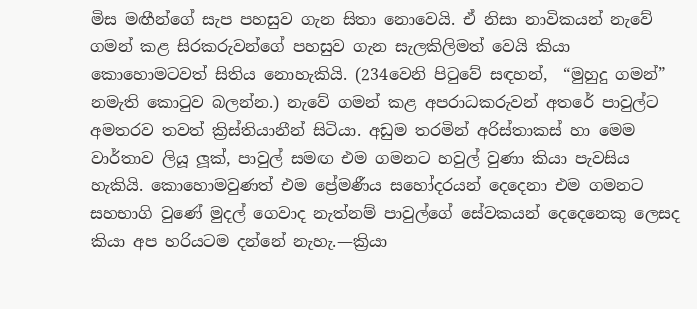මිස මඟීන්ගේ සැප පහසුව ගැන සිතා නොවෙයි. ඒ නිසා නාවිකයන් නැවේ ගමන් කළ සිරකරුවන්ගේ පහසුව ගැන සැලකිලිමත් වෙයි කියා කොහොමටවත් සිතිය නොහැකියි. (234වෙනි පිටුවේ සඳහන්,  “මුහුදු ගමන්” නමැති කොටුව බලන්න.) නැවේ ගමන් කළ අපරාධකරුවන් අතරේ පාවුල්ට අමතරව තවත් ක්‍රිස්තියානීන් සිටියා. අඩුම තරමින් අරිස්තාකස් හා මෙම වාර්තාව ලියූ ලූක්, පාවුල් සමඟ එම ගමනට හවුල් වුණා කියා පැවසිය හැකියි. කොහොමවුණත් එම ප්‍රේමණීය සහෝදරයන් දෙදෙනා එම ගමනට සහභාගි වුණේ මුදල් ගෙවාද නැත්නම් පාවුල්ගේ සේවකයන් දෙදෙනෙකු ලෙසද කියා අප හරියටම දන්නේ නැහැ.—ක්‍රියා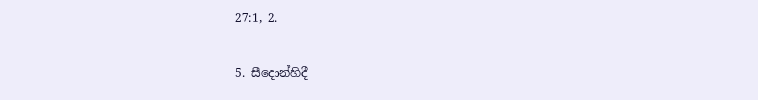27:1, 2.

5. සීදොන්හිදී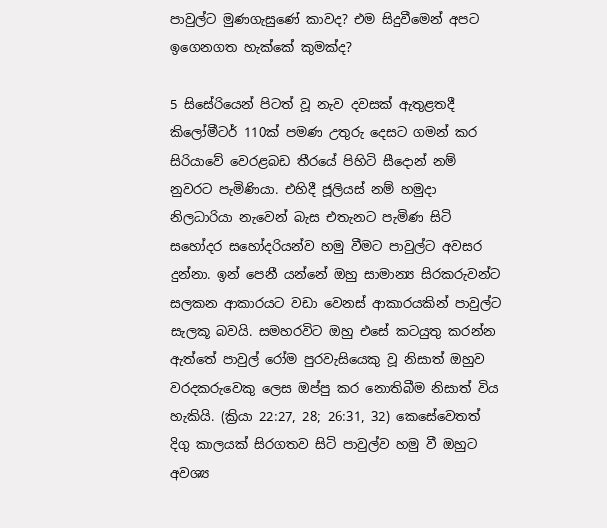පාවුල්ට මුණගැසුණේ කාවද? එම සිදුවීමෙන් අපට ඉගෙනගත හැක්කේ කුමක්ද?

5 සිසේරියෙන් පිටත් වූ නැව දවසක් ඇතුළතදී කිලෝමීටර් 110ක් පමණ උතුරු දෙසට ගමන් කර සිරියාවේ වෙරළබඩ තීරයේ පිහිටි සීදොන් නම් නුවරට පැමිණියා. එහිදී ජූලියස් නම් හමුදා නිලධාරියා නැවෙන් බැස එතැනට පැමිණ සිටි සහෝදර සහෝදරියන්ව හමු වීමට පාවුල්ට අවසර දුන්නා. ඉන් පෙනී යන්නේ ඔහු සාමාන්‍ය සිරකරුවන්ට සලකන ආකාරයට වඩා වෙනස් ආකාරයකින් පාවුල්ට සැලකූ බවයි. සමහරවිට ඔහු එසේ කටයුතු කරන්න ඇත්තේ පාවුල් රෝම පුරවැසියෙකු වූ නිසාත් ඔහුව වරදකරුවෙකු ලෙස ඔප්පු කර නොතිබීම නිසාත් විය හැකියි. (ක්‍රියා 22:27, 28; 26:31, 32) කෙසේවෙතත් දිගු කාලයක් සිරගතව සිටි පාවුල්ව හමු වී ඔහුට අවශ්‍ය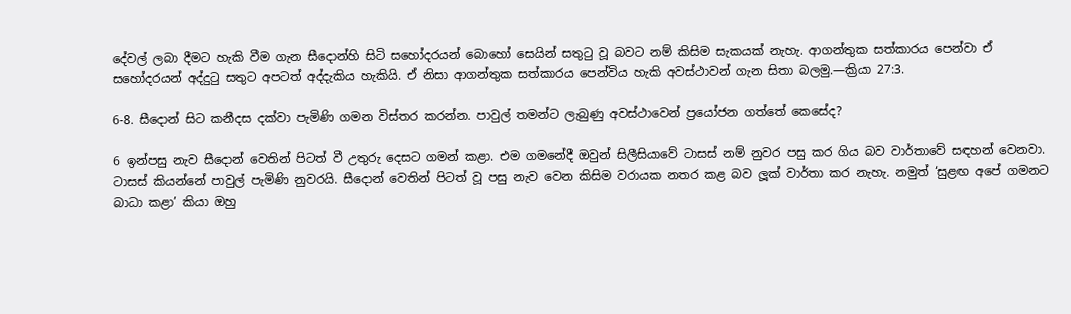දේවල් ලබා දීමට හැකි වීම ගැන සීදොන්හි සිටි සහෝදරයන් බොහෝ සෙයින් සතුටු වූ බවට නම් කිසිම සැකයක් නැහැ. ආගන්තුක සත්කාරය පෙන්වා ඒ සහෝදරයන් අද්දුටු සතුට අපටත් අද්දැකිය හැකියි. ඒ නිසා ආගන්තුක සත්කාරය පෙන්විය හැකි අවස්ථාවන් ගැන සිතා බලමු.—ක්‍රියා 27:3.

6-8. සීදොන් සිට කනීදස දක්වා පැමිණි ගමන විස්තර කරන්න. පාවුල් තමන්ට ලැබුණු අවස්ථාවෙන් ප්‍රයෝජන ගත්තේ කෙසේද?

6 ඉන්පසු නැව සීදොන් වෙතින් පිටත් වී උතුරු දෙසට ගමන් කළා. එම ගමනේදී ඔවුන් සිලීසියාවේ ටාසස් නම් නුවර පසු කර ගිය බව වාර්තාවේ සඳහන් වෙනවා. ටාසස් කියන්නේ පාවුල් පැමිණි නුවරයි. සීදොන් වෙතින් පිටත් වූ පසු නැව වෙන කිසිම වරායක නතර කළ බව ලූක් වාර්තා කර නැහැ. නමුත් ‘සුළඟ අපේ ගමනට බාධා කළා’ කියා ඔහු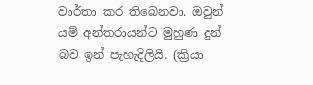වාර්තා කර තිබෙනවා. ඔවුන් යම් අන්තරායන්ට මුහුණ දුන් බව ඉන් පැහැදිලියි. (ක්‍රියා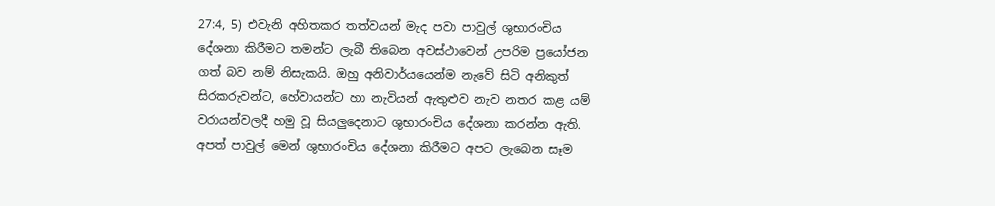27:4, 5) එවැනි අහිතකර තත්වයන් මැද පවා පාවුල් ශුභාරංචිය දේශනා කිරීමට තමන්ට ලැබී තිබෙන අවස්ථාවෙන් උපරිම ප්‍රයෝජන ගත් බව නම් නිසැකයි. ඔහු අනිවාර්යයෙන්ම නැවේ සිටි අනිකුත් සිරකරුවන්ට, හේවායන්ට හා නැවියන් ඇතුළුව නැව නතර කළ යම් වරායන්වලදී හමු වූ සියලුදෙනාට ශුභාරංචිය දේශනා කරන්න ඇති. අපත් පාවුල් මෙන් ශුභාරංචිය දේශනා කිරීමට අපට ලැබෙන සෑම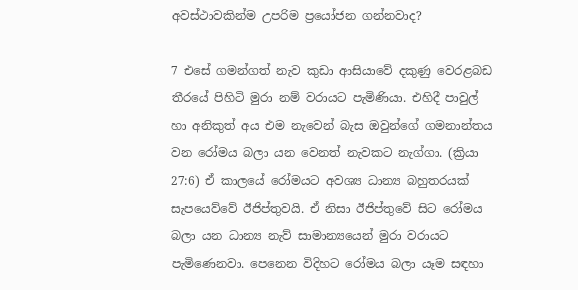අවස්ථාවකින්ම උපරිම ප්‍රයෝජන ගන්නවාද?

7 එසේ ගමන්ගත් නැව කුඩා ආසියාවේ දකුණු වෙරළබඩ තීරයේ පිහිටි මුරා නම් වරායට පැමිණියා. එහිදී පාවුල් හා අනිකුත් අය එම නැවෙන් බැස ඔවුන්ගේ ගමනාන්තය වන රෝමය බලා යන වෙනත් නැවකට නැග්ගා. (ක්‍රියා 27:6) ඒ කාලයේ රෝමයට අවශ්‍ය ධාන්‍ය බහුතරයක් සැපයෙව්වේ ඊජිප්තුවයි. ඒ නිසා ඊජිප්තුවේ සිට රෝමය බලා යන ධාන්‍ය නැව් සාමාන්‍යයෙන් මුරා වරායට පැමිණෙනවා. පෙනෙන විදිහට රෝමය බලා යෑම සඳහා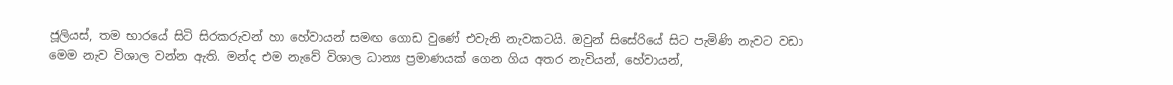ජූලියස්, තම භාරයේ සිටි සිරකරුවන් හා හේවායන් සමඟ ගොඩ වුණේ එවැනි නැවකටයි. ඔවුන් සිසේරියේ සිට පැමිණි නැවට වඩා මෙම නැව විශාල වන්න ඇති. මන්ද එම නැවේ විශාල ධාන්‍ය ප්‍රමාණයක් ගෙන ගිය අතර නැවියන්, හේවායන්,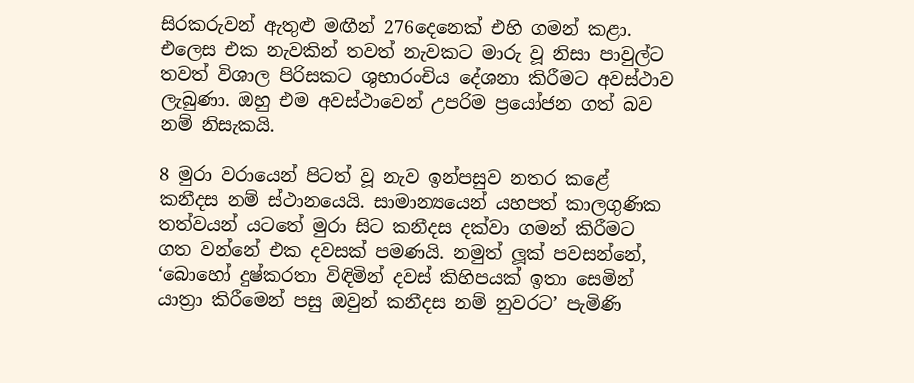සිරකරුවන් ඇතුළු මඟීන් 276දෙනෙක් එහි ගමන් කළා. එලෙස එක නැවකින් තවත් නැවකට මාරු වූ නිසා පාවුල්ට තවත් විශාල පිරිසකට ශුභාරංචිය දේශනා කිරීමට අවස්ථාව ලැබුණා. ඔහු එම අවස්ථාවෙන් උපරිම ප්‍රයෝජන ගත් බව නම් නිසැකයි.

8 මුරා වරායෙන් පිටත් වූ නැව ඉන්පසුව නතර කළේ කනීදස නම් ස්ථානයෙයි. සාමාන්‍යයෙන් යහපත් කාලගුණික තත්වයන් යටතේ මුරා සිට කනීදස දක්වා ගමන් කිරීමට ගත වන්නේ එක දවසක් පමණයි. නමුත් ලූක් පවසන්නේ, ‘බොහෝ දුෂ්කරතා විඳිමින් දවස් කිහිපයක් ඉතා සෙමින් යාත්‍රා කිරීමෙන් පසු ඔවුන් කනීදස නම් නුවරට’ පැමිණි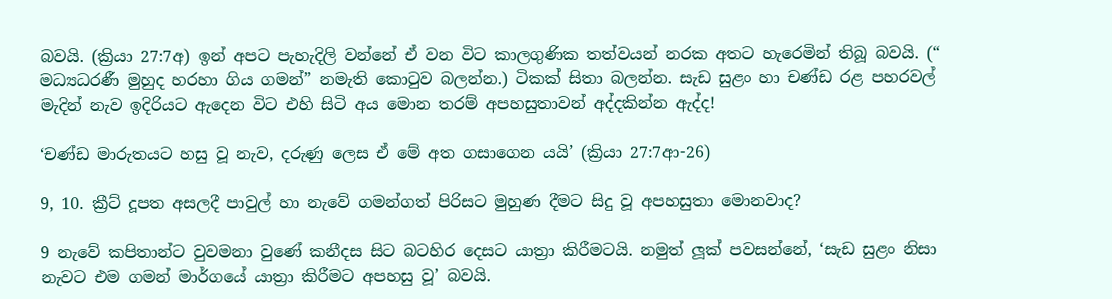බවයි. (ක්‍රියා 27:7අ) ඉන් අපට පැහැදිලි වන්නේ ඒ වන විට කාලගුණික තත්වයන් නරක අතට හැරෙමින් තිබූ බවයි. (“ මධ්‍යධරණී මුහුද හරහා ගිය ගමන්” නමැති කොටුව බලන්න.) ටිකක් සිතා බලන්න. සැඩ සුළං හා චණ්ඩ රළ පහරවල් මැදින් නැව ඉදිරියට ඇදෙන විට එහි සිටි අය මොන තරම් අපහසුතාවන් අද්දකින්න ඇද්ද!

‘චණ්ඩ මාරුතයට හසු වූ නැව, දරුණු ලෙස ඒ මේ අත ගසාගෙන යයි’ (ක්‍රියා 27:7ආ-26)

9, 10. ක්‍රීට් දූපත අසලදී පාවුල් හා නැවේ ගමන්ගත් පිරිසට මුහුණ දීමට සිදු වූ අපහසුතා මොනවාද?

9 නැවේ කපිතාන්ට වුවමනා වුණේ කනීදස සිට බටහිර දෙසට යාත්‍රා කිරීමටයි. නමුත් ලූක් පවසන්නේ, ‘සැඩ සුළං නිසා නැවට එම ගමන් මාර්ගයේ යාත්‍රා කිරීමට අපහසු වූ’ බවයි.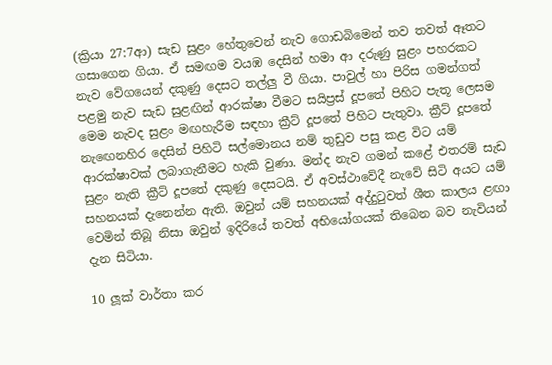(ක්‍රියා 27:7ආ) සැඩ සුළං හේතුවෙන් නැව ගොඩබිමෙන් තව තවත් ඈතට ගසාගෙන ගියා. ඒ සමඟම වයඹ දෙසින් හමා ආ දරුණු සුළං පහරකට නැව වේගයෙන් දකුණු දෙසට තල්ලු වී ගියා. පාවුල් හා පිරිස ගමන්ගත් පළමු නැව සැඩ සුළඟින් ආරක්ෂා වීමට සයිප්‍රස් දූපතේ පිහිට පැතූ ලෙසම මෙම නැවද සුළං මඟහැරීම සඳහා ක්‍රීට් දූපතේ පිහිට පැතුවා. ක්‍රීට් දූපතේ නැඟෙනහිර දෙසින් පිහිටි සල්මොනය නම් තුඩුව පසු කළ විට යම් ආරක්ෂාවක් ලබාගැනීමට හැකි වුණා. මන්ද නැව ගමන් කළේ එතරම් සැඩ සුළං නැති ක්‍රීට් දූපතේ දකුණු දෙසටයි. ඒ අවස්ථාවේදී නැවේ සිටි අයට යම් සහනයක් දැනෙන්න ඇති. ඔවුන් යම් සහනයක් අද්දුටුවත් ශීත කාලය ළඟා වෙමින් තිබූ නිසා ඔවුන් ඉදිරියේ තවත් අභියෝගයක් තිබෙන බව නැවියන් දැන සිටියා.

10 ලූක් වාර්තා කර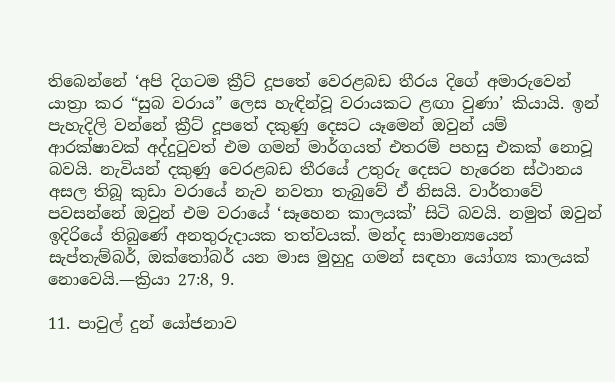තිබෙන්නේ ‘අපි දිගටම ක්‍රීට් දූපතේ වෙරළබඩ තීරය දිගේ අමාරුවෙන් යාත්‍රා කර “සුබ වරාය” ලෙස හැඳින්වූ වරායකට ළඟා වුණා’ කියායි. ඉන් පැහැදිලි වන්නේ ක්‍රීට් දූපතේ දකුණු දෙසට යෑමෙන් ඔවුන් යම් ආරක්ෂාවක් අද්දුටුවත් එම ගමන් මාර්ගයත් එතරම් පහසු එකක් නොවූ බවයි. නැවියන් දකුණු වෙරළබඩ තීරයේ උතුරු දෙසට හැරෙන ස්ථානය අසල තිබූ කුඩා වරායේ නැව නවතා තැබුවේ ඒ නිසයි. වාර්තාවේ පවසන්නේ ඔවුන් එම වරායේ ‘සෑහෙන කාලයක්’ සිටි බවයි. නමුත් ඔවුන් ඉදිරියේ තිබුණේ අනතුරුදායක තත්වයක්. මන්ද සාමාන්‍යයෙන් සැප්තැම්බර්, ඔක්තෝබර් යන මාස මුහුදු ගමන් සඳහා යෝග්‍ය කාලයක් නොවෙයි.—ක්‍රියා 27:8, 9.

11. පාවුල් දුන් යෝජනාව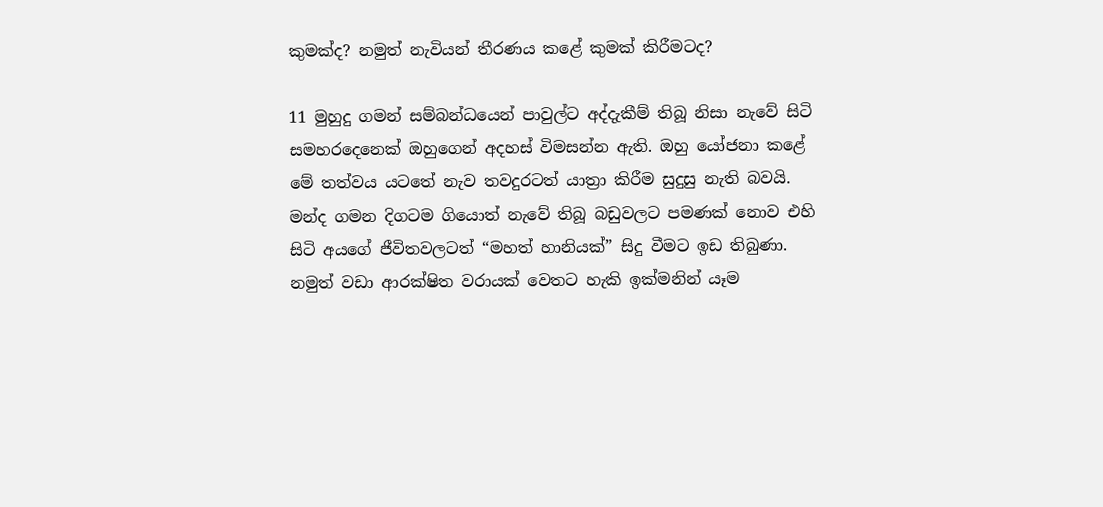කුමක්ද? නමුත් නැවියන් තීරණය කළේ කුමක් කිරීමටද?

11 මුහුදු ගමන් සම්බන්ධයෙන් පාවුල්ට අද්දැකීම් තිබූ නිසා නැවේ සිටි සමහරදෙනෙක් ඔහුගෙන් අදහස් විමසන්න ඇති. ඔහු යෝජනා කළේ මේ තත්වය යටතේ නැව තවදුරටත් යාත්‍රා කිරීම සුදුසු නැති බවයි. මන්ද ගමන දිගටම ගියොත් නැවේ තිබූ බඩුවලට පමණක් නොව එහි සිටි අයගේ ජීවිතවලටත් “මහත් හානියක්” සිදු වීමට ඉඩ තිබුණා. නමුත් වඩා ආරක්ෂිත වරායක් වෙතට හැකි ඉක්මනින් යෑම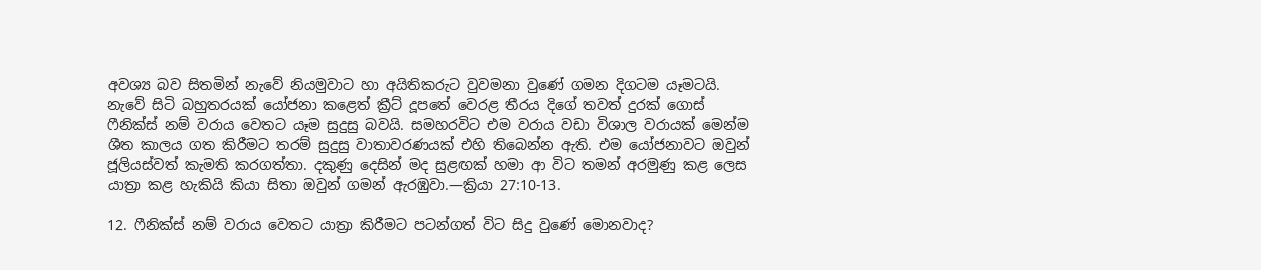අවශ්‍ය බව සිතමින් නැවේ නියමුවාට හා අයිතිකරුට වුවමනා වුණේ ගමන දිගටම යෑමටයි. නැවේ සිටි බහුතරයක් යෝජනා කළෙත් ක්‍රීට් දූපතේ වෙරළ තීරය දිගේ තවත් දුරක් ගොස් ෆීනික්ස් නම් වරාය වෙතට යෑම සුදුසු බවයි. සමහරවිට එම වරාය වඩා විශාල වරායක් මෙන්ම ශීත කාලය ගත කිරීමට තරම් සුදුසු වාතාවරණයක් එහි තිබෙන්න ඇති. එම යෝජනාවට ඔවුන් ජූලියස්වත් කැමති කරගත්තා. දකුණු දෙසින් මද සුළඟක් හමා ආ විට තමන් අරමුණු කළ ලෙස යාත්‍රා කළ හැකියි කියා සිතා ඔවුන් ගමන් ඇරඹුවා.—ක්‍රියා 27:10-13.

12. ෆීනික්ස් නම් වරාය වෙතට යාත්‍රා කිරීමට පටන්ගත් විට සිදු වුණේ මොනවාද?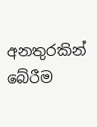අනතුරකින් බේරීම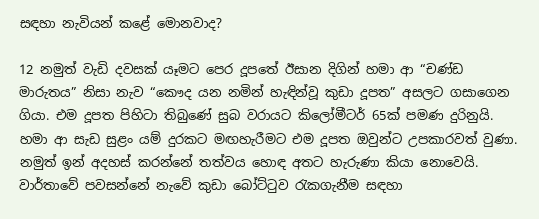සඳහා නැවියන් කළේ මොනවාද?

12 නමුත් වැඩි දවසක් යෑමට පෙර දූපතේ ඊසාන දිගින් හමා ආ “චණ්ඩ මාරුතය” නිසා නැව “කෞද යන නමින් හැඳින්වූ කුඩා දූපත” අසලට ගසාගෙන ගියා. එම දූපත පිහිටා තිබුණේ සුබ වරායට කිලෝමීටර් 65ක් පමණ දුරිනුයි. හමා ආ සැඩ සුළං යම් දුරකට මඟහැරීමට එම දූපත ඔවුන්ට උපකාරවත් වුණා. නමුත් ඉන් අදහස් කරන්නේ තත්වය හොඳ අතට හැරුණා කියා නොවෙයි. වාර්තාවේ පවසන්නේ නැවේ කුඩා බෝට්ටුව රැකගැනීම සඳහා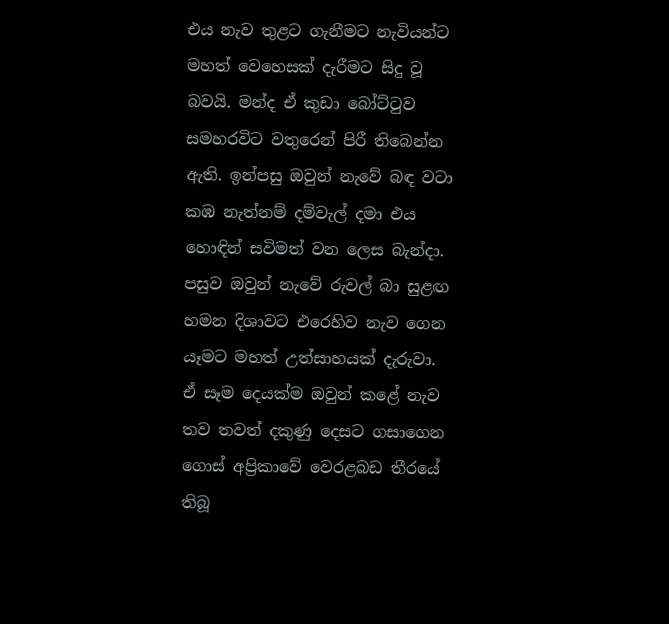එය නැව තුළට ගැනීමට නැවියන්ට මහත් වෙහෙසක් දැරීමට සිදු වූ බවයි. මන්ද ඒ කුඩා බෝට්ටුව සමහරවිට වතුරෙන් පිරී තිබෙන්න ඇති. ඉන්පසු ඔවුන් නැවේ බඳ වටා කඹ නැත්නම් දම්වැල් දමා එය හොඳින් සවිමත් වන ලෙස බැන්දා. පසුව ඔවුන් නැවේ රුවල් බා සුළඟ හමන දිශාවට එරෙහිව නැව ගෙන යෑමට මහත් උත්සාහයක් දැරුවා. ඒ සෑම දෙයක්ම ඔවුන් කළේ නැව තව තවත් දකුණු දෙසට ගසාගෙන ගොස් අප්‍රිකාවේ වෙරළබඩ තීරයේ තිබූ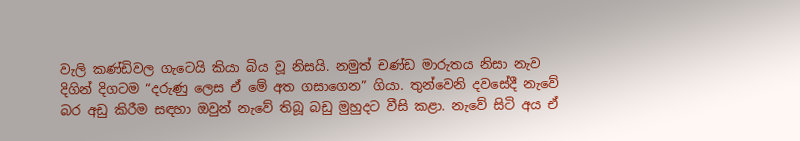වැලි කණ්ඩිවල ගැටෙයි කියා බිය වූ නිසයි. නමුත් චණ්ඩ මාරුතය නිසා නැව දිගින් දිගටම “දරුණු ලෙස ඒ මේ අත ගසාගෙන” ගියා. තුන්වෙනි දවසේදී නැවේ බර අඩු කිරීම සඳහා ඔවුන් නැවේ තිබූ බඩු මුහුදට වීසි කළා. නැවේ සිටි අය ඒ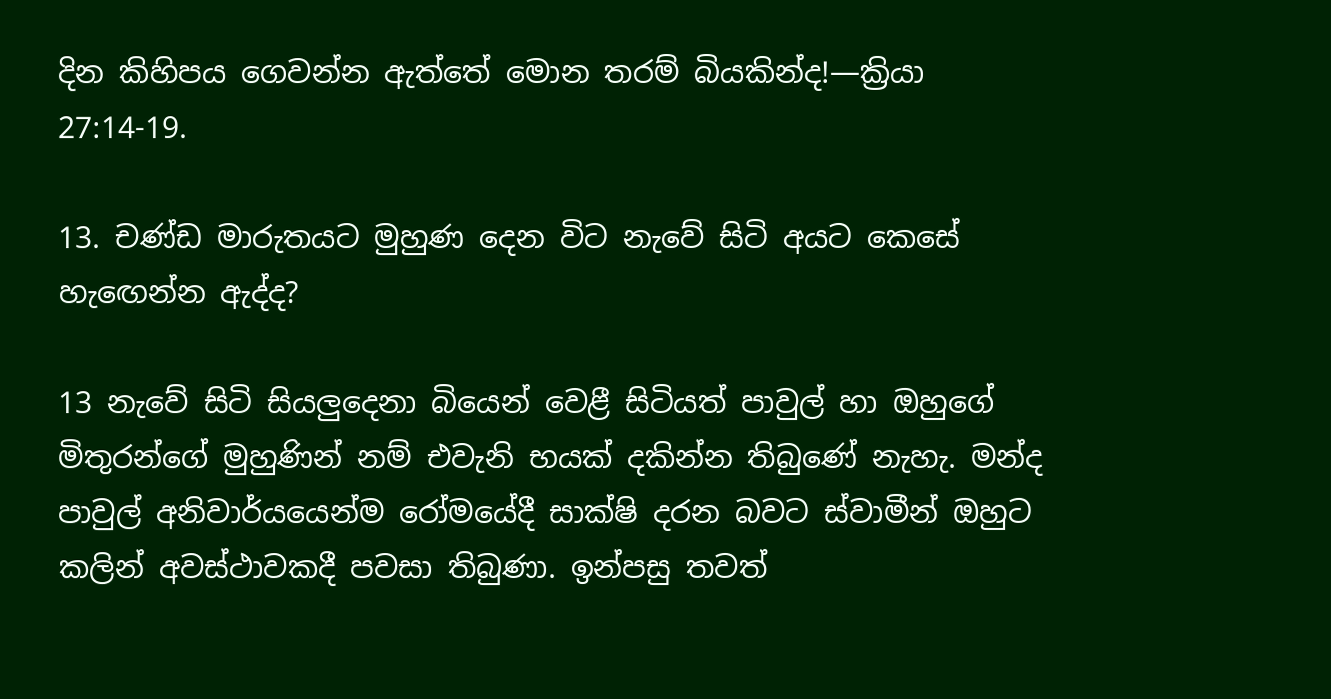දින කිහිපය ගෙවන්න ඇත්තේ මොන තරම් බියකින්ද!—ක්‍රියා 27:14-19.

13. චණ්ඩ මාරුතයට මුහුණ දෙන විට නැවේ සිටි අයට කෙසේ හැඟෙන්න ඇද්ද?

13 නැවේ සිටි සියලුදෙනා බියෙන් වෙළී සිටියත් පාවුල් හා ඔහුගේ මිතුරන්ගේ මුහුණින් නම් එවැනි භයක් දකින්න තිබුණේ නැහැ. මන්ද පාවුල් අනිවාර්යයෙන්ම රෝමයේදී සාක්ෂි දරන බවට ස්වාමීන් ඔහුට කලින් අවස්ථාවකදී පවසා තිබුණා. ඉන්පසු තවත්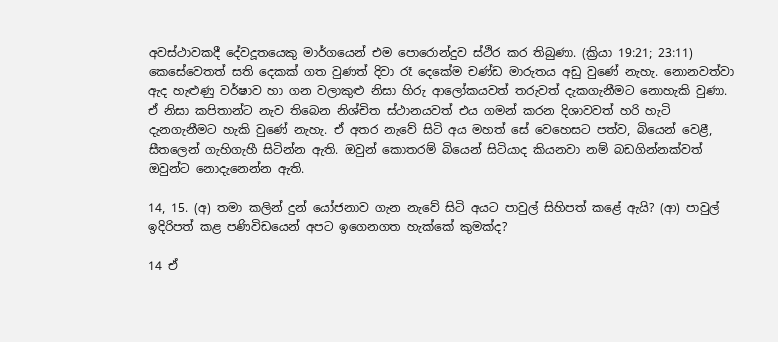අවස්ථාවකදී දේවදූතයෙකු මාර්ගයෙන් එම පොරොන්දුව ස්ථිර කර තිබුණා. (ක්‍රියා 19:21; 23:11) කෙසේවෙතත් සති දෙකක් ගත වුණත් දිවා රෑ දෙකේම චණ්ඩ මාරුතය අඩු වුණේ නැහැ. නොනවත්වා ඇද හැළුණු වර්ෂාව හා ගන වලාකුළු නිසා හිරු ආලෝකයවත් තරුවත් දැකගැනීමට නොහැකි වුණා. ඒ නිසා කපිතාන්ට නැව තිබෙන නිශ්චිත ස්ථානයවත් එය ගමන් කරන දිශාවවත් හරි හැටි දැනගැනීමට හැකි වුණේ නැහැ. ඒ අතර නැවේ සිටි අය මහත් සේ වෙහෙසට පත්ව, බියෙන් වෙළී, සීතලෙන් ගැහිගැහී සිටින්න ඇති. ඔවුන් කොතරම් බියෙන් සිටියාද කියනවා නම් බඩගින්නක්වත් ඔවුන්ට නොදැනෙන්න ඇති.

14, 15. (අ) තමා කලින් දුන් යෝජනාව ගැන නැවේ සිටි අයට පාවුල් සිහිපත් කළේ ඇයි? (ආ) පාවුල් ඉදිරිපත් කළ පණිවිඩයෙන් අපට ඉගෙනගත හැක්කේ කුමක්ද?

14 ඒ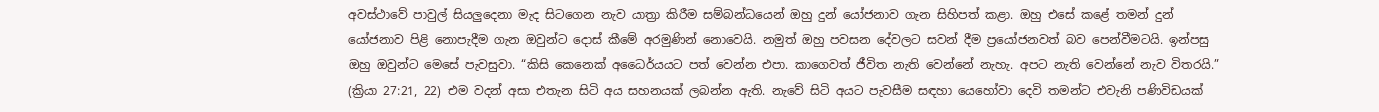අවස්ථාවේ පාවුල් සියලුදෙනා මැද සිටගෙන නැව යාත්‍රා කිරීම සම්බන්ධයෙන් ඔහු දුන් යෝජනාව ගැන සිහිපත් කළා. ඔහු එසේ කළේ තමන් දුන් යෝජනාව පිළි නොපැදීම ගැන ඔවුන්ට දොස් කීමේ අරමුණින් නොවෙයි. නමුත් ඔහු පවසන දේවලට සවන් දීම ප්‍රයෝජනවත් බව පෙන්වීමටයි. ඉන්පසු ඔහු ඔවුන්ට මෙසේ පැවසුවා. “කිසි කෙනෙක් අධෛර්යයට පත් වෙන්න එපා. කාගෙවත් ජීවිත නැති වෙන්නේ නැහැ. අපට නැති වෙන්නේ නැව විතරයි.” (ක්‍රියා 27:21, 22) එම වදන් අසා එතැන සිටි අය සහනයක් ලබන්න ඇති. නැවේ සිටි අයට පැවසීම සඳහා යෙහෝවා දෙවි තමන්ට එවැනි පණිවිඩයක්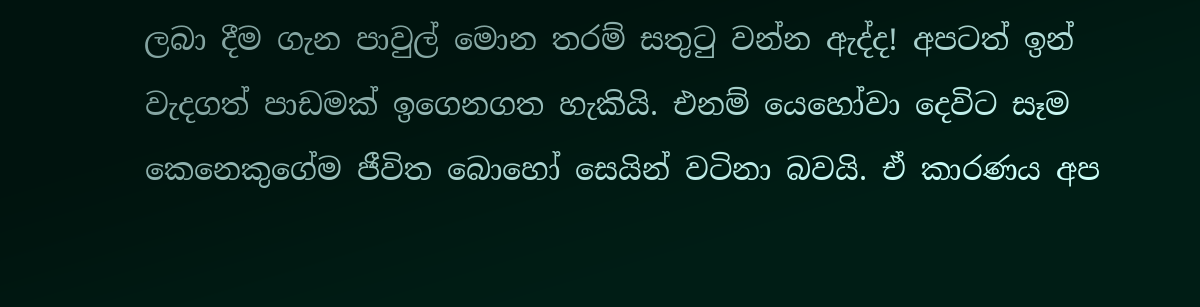ලබා දීම ගැන පාවුල් මොන තරම් සතුටු වන්න ඇද්ද! අපටත් ඉන් වැදගත් පාඩමක් ඉගෙනගත හැකියි. එනම් යෙහෝවා දෙවිට සෑම කෙනෙකුගේම ජීවිත බොහෝ සෙයින් වටිනා බවයි. ඒ කාරණය අප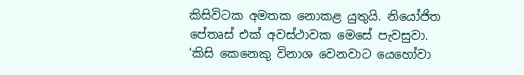කිසිවිටක අමතක නොකළ යුතුයි. නියෝජිත පේතෘස් එක් අවස්ථාවක මෙසේ පැවසුවා. ‘කිසි කෙනෙකු විනාශ වෙනවාට යෙහෝවා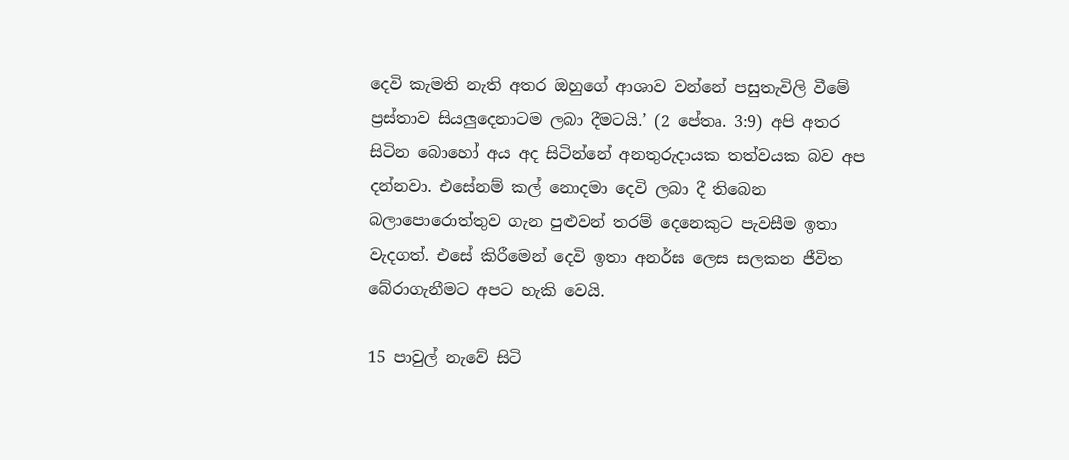දෙවි කැමති නැති අතර ඔහුගේ ආශාව වන්නේ පසුතැවිලි වීමේ ප්‍රස්තාව සියලුදෙනාටම ලබා දීමටයි.’ (2 පේතෘ. 3:9) අපි අතර සිටින බොහෝ අය අද සිටින්නේ අනතුරුදායක තත්වයක බව අප දන්නවා. එසේනම් කල් නොදමා දෙවි ලබා දී තිබෙන බලාපොරොත්තුව ගැන පුළුවන් තරම් දෙනෙකුට පැවසීම ඉතා වැදගත්. එසේ කිරීමෙන් දෙවි ඉතා අනර්ඝ ලෙස සලකන ජීවිත බේරාගැනීමට අපට හැකි වෙයි.

15 පාවුල් නැවේ සිටි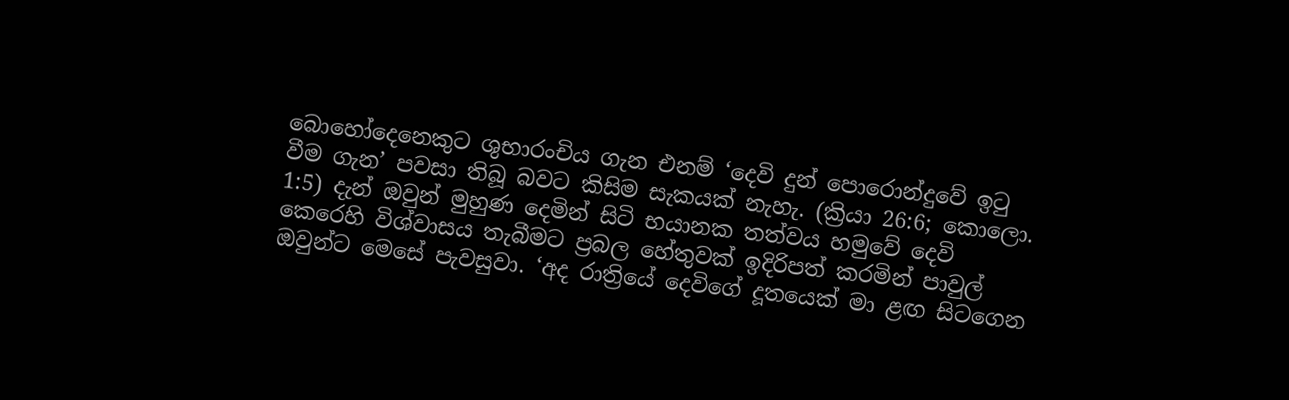බොහෝදෙනෙකුට ශුභාරංචිය ගැන එනම් ‘දෙවි දුන් පොරොන්දුවේ ඉටු වීම ගැන’ පවසා තිබූ බවට කිසිම සැකයක් නැහැ. (ක්‍රියා 26:6; කොලො. 1:5) දැන් ඔවුන් මුහුණ දෙමින් සිටි භයානක තත්වය හමුවේ දෙවි කෙරෙහි විශ්වාසය තැබීමට ප්‍රබල හේතුවක් ඉදිරිපත් කරමින් පාවුල් ඔවුන්ට මෙසේ පැවසුවා. ‘අද රාත්‍රියේ දෙවිගේ දූතයෙක් මා ළඟ සිටගෙන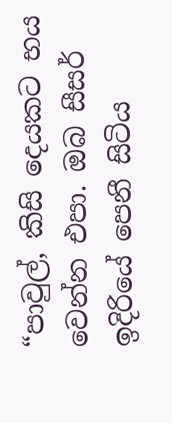“පාවුල්, කිසි දෙයකට භය වෙන්න එපා. ඔබ සීසර් ඉදිරියේ පෙනී සිටිය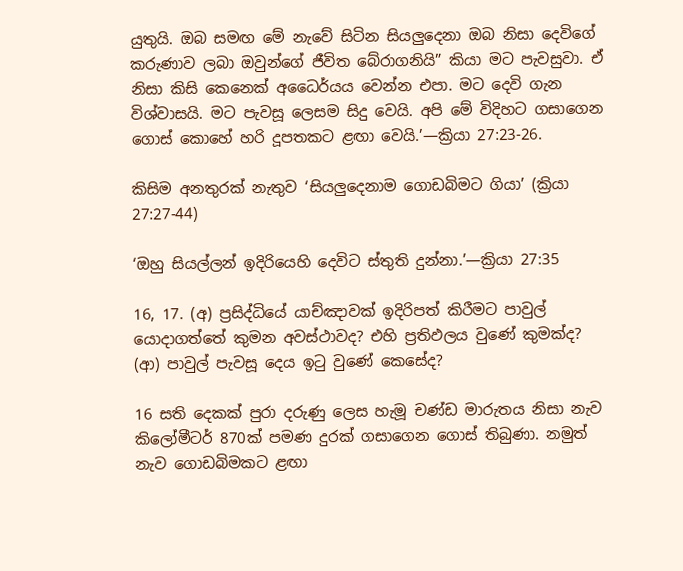යුතුයි. ඔබ සමඟ මේ නැවේ සිටින සියලුදෙනා ඔබ නිසා දෙවිගේ කරුණාව ලබා ඔවුන්ගේ ජීවිත බේරාගනියි” කියා මට පැවසුවා. ඒ නිසා කිසි කෙනෙක් අධෛර්යය වෙන්න එපා. මට දෙවි ගැන විශ්වාසයි. මට පැවසූ ලෙසම සිදු වෙයි. අපි මේ විදිහට ගසාගෙන ගොස් කොහේ හරි දූපතකට ළඟා වෙයි.’—ක්‍රියා 27:23-26.

කිසිම අනතුරක් නැතුව ‘සියලුදෙනාම ගොඩබිමට ගියා’ (ක්‍රියා 27:27-44)

‘ඔහු සියල්ලන් ඉදිරියෙහි දෙවිට ස්තුති දුන්නා.’—ක්‍රියා 27:35

16, 17. (අ) ප්‍රසිද්ධියේ යාච්ඤාවක් ඉදිරිපත් කිරීමට පාවුල් යොදාගත්තේ කුමන අවස්ථාවද? එහි ප්‍රතිඵලය වුණේ කුමක්ද? (ආ) පාවුල් පැවසූ දෙය ඉටු වුණේ කෙසේද?

16 සති දෙකක් පුරා දරුණු ලෙස හැමූ චණ්ඩ මාරුතය නිසා නැව කිලෝමීටර් 870ක් පමණ දුරක් ගසාගෙන ගොස් තිබුණා. නමුත් නැව ගොඩබිමකට ළඟා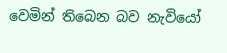වෙමින් තිබෙන බව නැවියෝ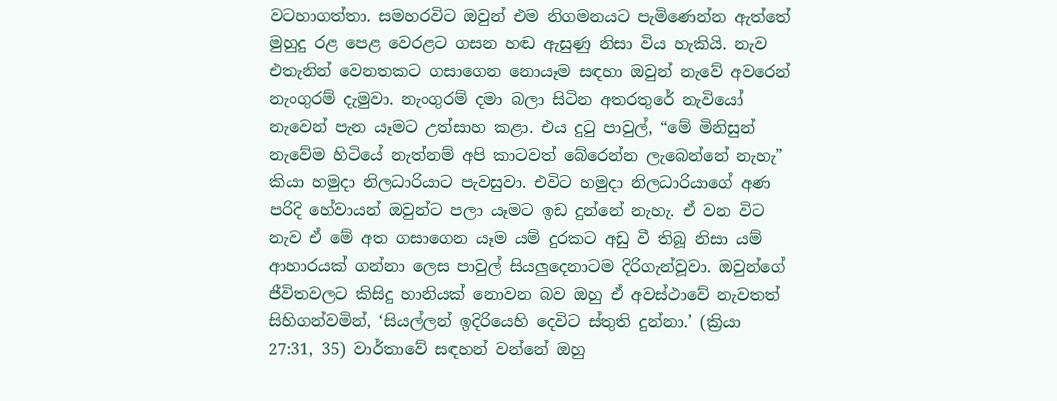වටහාගත්තා. සමහරවිට ඔවුන් එම නිගමනයට පැමිණෙන්න ඇත්තේ මුහුදු රළ පෙළ වෙරළට ගසන හඬ ඇසුණු නිසා විය හැකියි. නැව එතැනින් වෙනතකට ගසාගෙන නොයෑම සඳහා ඔවුන් නැවේ අවරෙන් නැංගුරම් දැමුවා. නැංගුරම් දමා බලා සිටින අතරතුරේ නැවියෝ නැවෙන් පැන යෑමට උත්සාහ කළා. එය දුටු පාවුල්, “මේ මිනිසුන් නැවේම හිටියේ නැත්නම් අපි කාටවත් බේරෙන්න ලැබෙන්නේ නැහැ” කියා හමුදා නිලධාරියාට පැවසුවා. එවිට හමුදා නිලධාරියාගේ අණ පරිදි හේවායන් ඔවුන්ට පලා යෑමට ඉඩ දුන්නේ නැහැ. ඒ වන විට නැව ඒ මේ අත ගසාගෙන යෑම යම් දුරකට අඩු වී තිබූ නිසා යම් ආහාරයක් ගන්නා ලෙස පාවුල් සියලුදෙනාටම දිරිගැන්වූවා. ඔවුන්ගේ ජීවිතවලට කිසිදු හානියක් නොවන බව ඔහු ඒ අවස්ථාවේ නැවතත් සිහිගන්වමින්, ‘සියල්ලන් ඉදිරියෙහි දෙවිට ස්තුති දුන්නා.’ (ක්‍රියා 27:31, 35) වාර්තාවේ සඳහන් වන්නේ ඔහු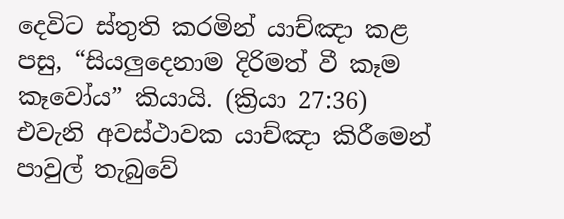දෙවිට ස්තුති කරමින් යාච්ඤා කළ පසු, “සියලුදෙනාම දිරිමත් වී කෑම කෑවෝය” කියායි. (ක්‍රියා 27:36) එවැනි අවස්ථාවක යාච්ඤා කිරීමෙන් පාවුල් තැබුවේ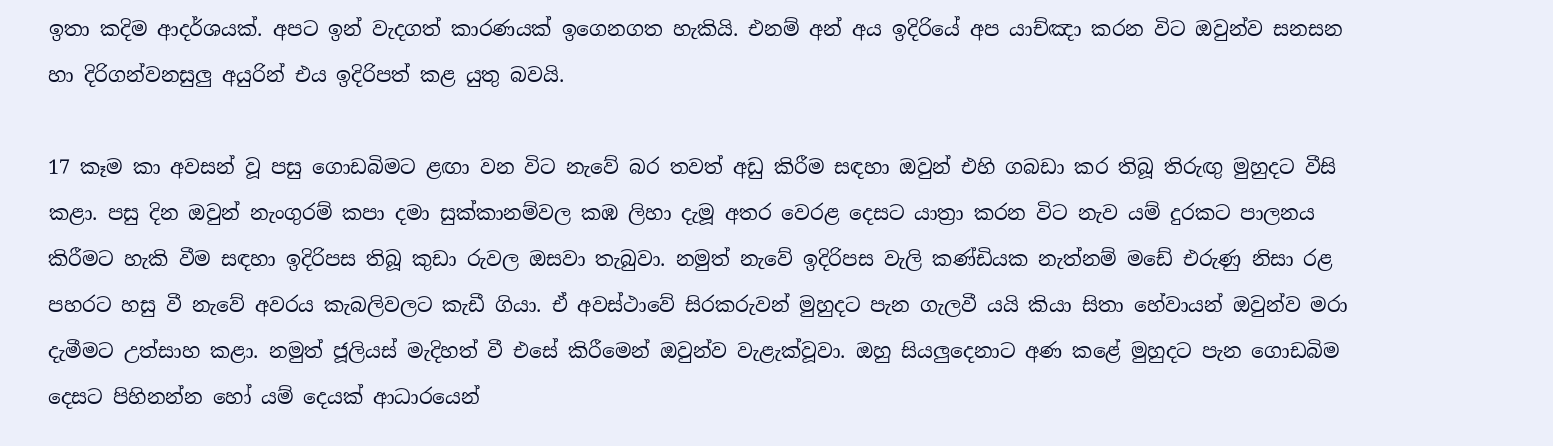ඉතා කදිම ආදර්ශයක්. අපට ඉන් වැදගත් කාරණයක් ඉගෙනගත හැකියි. එනම් අන් අය ඉදිරියේ අප යාච්ඤා කරන විට ඔවුන්ව සනසන හා දිරිගන්වනසුලු අයුරින් එය ඉදිරිපත් කළ යුතු බවයි.

17 කෑම කා අවසන් වූ පසු ගොඩබිමට ළඟා වන විට නැවේ බර තවත් අඩු කිරීම සඳහා ඔවුන් එහි ගබඩා කර තිබූ තිරුඟු මුහුදට වීසි කළා. පසු දින ඔවුන් නැංගුරම් කපා දමා සුක්කානම්වල කඹ ලිහා දැමූ අතර වෙරළ දෙසට යාත්‍රා කරන විට නැව යම් දුරකට පාලනය කිරීමට හැකි වීම සඳහා ඉදිරිපස තිබූ කුඩා රුවල ඔසවා තැබුවා. නමුත් නැවේ ඉදිරිපස වැලි කණ්ඩියක නැත්නම් මඩේ එරුණු නිසා රළ පහරට හසු වී නැවේ අවරය කැබලිවලට කැඩී ගියා. ඒ අවස්ථාවේ සිරකරුවන් මුහුදට පැන ගැලවී යයි කියා සිතා හේවායන් ඔවුන්ව මරා දැමීමට උත්සාහ කළා. නමුත් ජූලියස් මැදිහත් වී එසේ කිරීමෙන් ඔවුන්ව වැළැක්වූවා. ඔහු සියලුදෙනාට අණ කළේ මුහුදට පැන ගොඩබිම දෙසට පිහිනන්න හෝ යම් දෙයක් ආධාරයෙන්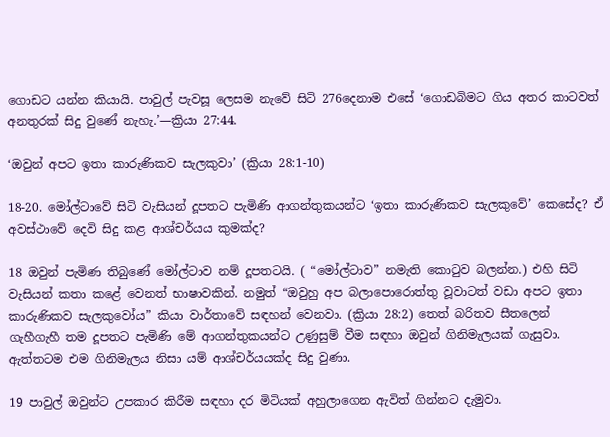ගොඩට යන්න කියායි. පාවුල් පැවසූ ලෙසම නැවේ සිටි 276දෙනාම එසේ ‘ගොඩබිමට ගිය අතර කාටවත් අනතුරක් සිදු වුණේ නැහැ.’—ක්‍රියා 27:44.

‘ඔවුන් අපට ඉතා කාරුණිකව සැලකුවා’ (ක්‍රියා 28:1-10)

18-20. මෝල්ටාවේ සිටි වැසියන් දූපතට පැමිණි ආගන්තුකයන්ට ‘ඉතා කාරුණිකව සැලකුවේ’ කෙසේද? ඒ අවස්ථාවේ දෙවි සිදු කළ ආශ්චර්යය කුමක්ද?

18 ඔවුන් පැමිණ තිබුණේ මෝල්ටාව නම් දූපතටයි. ( “මෝල්ටාව” නමැති කොටුව බලන්න.) එහි සිටි වැසියන් කතා කළේ වෙනත් භාෂාවකින්. නමුත් “ඔවුහු අප බලාපොරොත්තු වූවාටත් වඩා අපට ඉතා කාරුණිකව සැලකුවෝය” කියා වාර්තාවේ සඳහන් වෙනවා. (ක්‍රියා 28:2) තෙත් බරිතව සීතලෙන් ගැහීගැහී තම දූපතට පැමිණි මේ ආගන්තුකයන්ට උණුසුම් වීම සඳහා ඔවුන් ගිනිමැලයක් ගැසුවා. ඇත්තටම එම ගිනිමැලය නිසා යම් ආශ්චර්යයක්ද සිදු වුණා.

19 පාවුල් ඔවුන්ට උපකාර කිරීම සඳහා දර මිටියක් අහුලාගෙන ඇවිත් ගින්නට දැමුවා.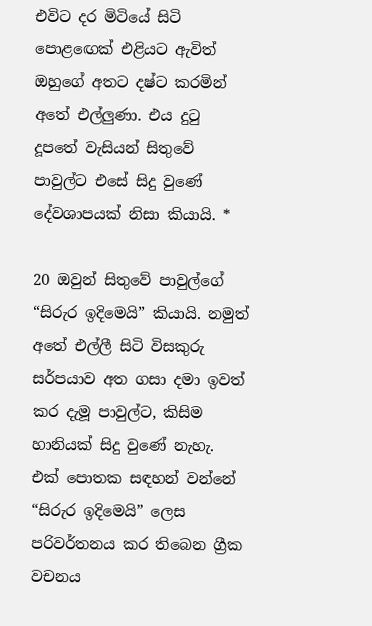එවිට දර මිටියේ සිටි පොළඟෙක් එළියට ඇවිත් ඔහුගේ අතට දෂ්ට කරමින් අතේ එල්ලුණා. එය දුටු දූපතේ වැසියන් සිතුවේ පාවුල්ට එසේ සිදු වුණේ දේවශාපයක් නිසා කියායි. *

20 ඔවුන් සිතුවේ පාවුල්ගේ “සිරුර ඉදිමෙයි” කියායි. නමුත් අතේ එල්ලී සිටි විසකුරු සර්පයාව අත ගසා දමා ඉවත් කර දැමූ පාවුල්ට, කිසිම හානියක් සිදු වුණේ නැහැ. එක් පොතක සඳහන් වන්නේ “සිරුර ඉදිමෙයි” ලෙස පරිවර්තනය කර තිබෙන ග්‍රීක වචනය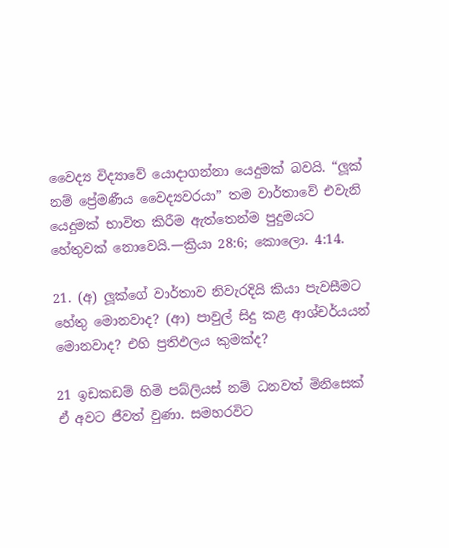වෛද්‍ය විද්‍යාවේ යොදාගන්නා යෙදුමක් බවයි. “ලූක් නම් ප්‍රේමණීය වෛද්‍යවරයා” තම වාර්තාවේ එවැනි යෙදුමක් භාවිත කිරීම ඇත්තෙන්ම පුදුමයට හේතුවක් නොවෙයි.—ක්‍රියා 28:6; කොලො. 4:14.

21. (අ) ලූක්ගේ වාර්තාව නිවැරදියි කියා පැවසීමට හේතු මොනවාද? (ආ) පාවුල් සිදු කළ ආශ්චර්යයන් මොනවාද? එහි ප්‍රතිඵලය කුමක්ද?

21 ඉඩකඩම් හිමි පබ්ලියස් නම් ධනවත් මිනිසෙක් ඒ අවට ජීවත් වුණා. සමහරවිට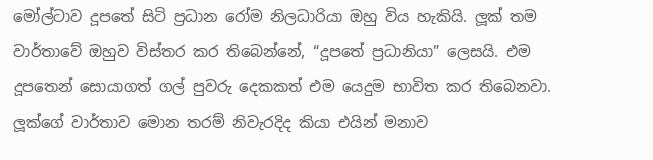මෝල්ටාව දූපතේ සිටි ප්‍රධාන රෝම නිලධාරියා ඔහු විය හැකියි. ලූක් තම වාර්තාවේ ඔහුව විස්තර කර තිබෙන්නේ, “දූපතේ ප්‍රධානියා” ලෙසයි. එම දූපතෙන් සොයාගත් ගල් පුවරු දෙකකත් එම යෙදුම භාවිත කර තිබෙනවා. ලූක්ගේ වාර්තාව මොන තරම් නිවැරදිද කියා එයින් මනාව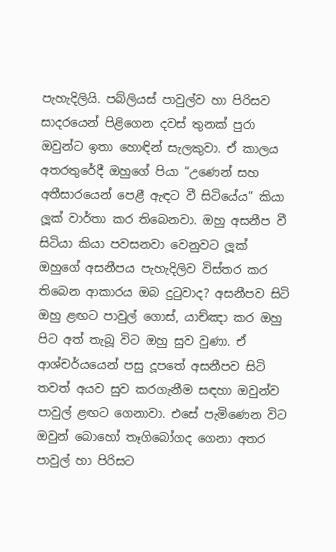පැහැදිලියි. පබ්ලියස් පාවුල්ව හා පිරිසව සාදරයෙන් පිළිගෙන දවස් තුනක් පුරා ඔවුන්ට ඉතා හොඳින් සැලකුවා. ඒ කාලය අතරතුරේදී ඔහුගේ පියා “උණෙන් සහ අතීසාරයෙන් පෙළී ඇඳට වී සිටියේය” කියා ලූක් වාර්තා කර තිබෙනවා. ඔහු අසනීප වී සිටියා කියා පවසනවා වෙනුවට ලූක් ඔහුගේ අසනීපය පැහැදිලිව විස්තර කර තිබෙන ආකාරය ඔබ දුටුවාද? අසනීපව සිටි ඔහු ළඟට පාවුල් ගොස්, යාච්ඤා කර ඔහු පිට අත් තැබූ විට ඔහු සුව වුණා. ඒ ආශ්චර්යයෙන් පසු දූපතේ අසනීපව සිටි තවත් අයව සුව කරගැනීම සඳහා ඔවුන්ව පාවුල් ළඟට ගෙනාවා. එසේ පැමිණෙන විට ඔවුන් බොහෝ තෑගිබෝගද ගෙනා අතර පාවුල් හා පිරිසට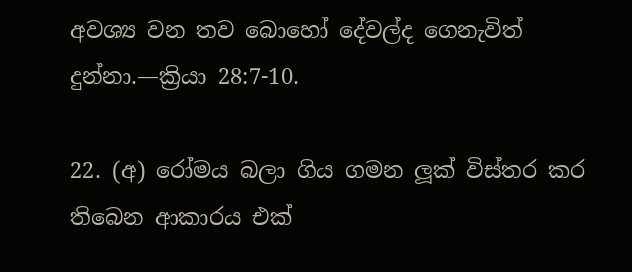අවශ්‍ය වන තව බොහෝ දේවල්ද ගෙනැවිත් දුන්නා.—ක්‍රියා 28:7-10.

22. (අ) රෝමය බලා ගිය ගමන ලූක් විස්තර කර තිබෙන ආකාරය එක්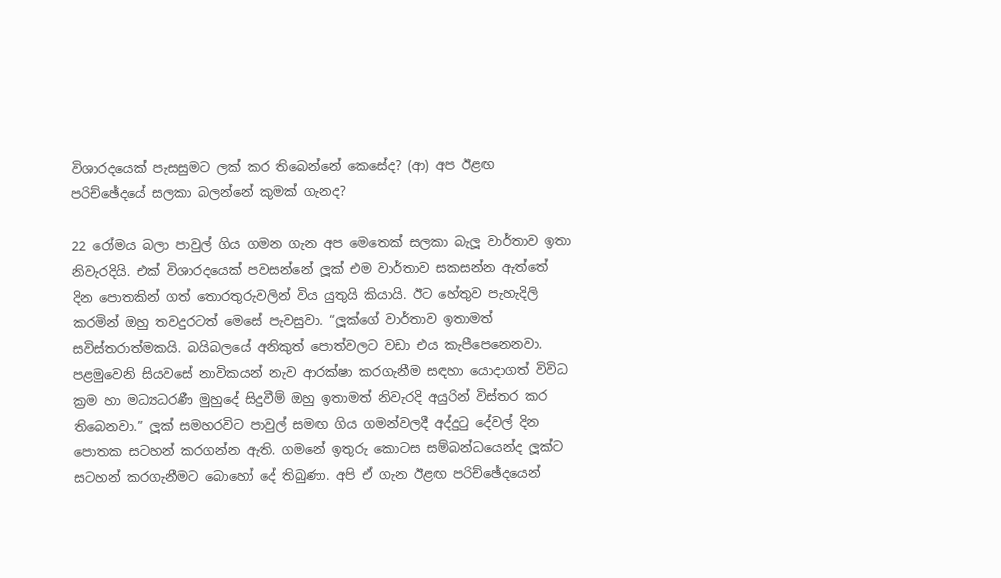විශාරදයෙක් පැසසුමට ලක් කර තිබෙන්නේ කෙසේද? (ආ) අප ඊළඟ පරිච්ඡේදයේ සලකා බලන්නේ කුමක් ගැනද?

22 රෝමය බලා පාවුල් ගිය ගමන ගැන අප මෙතෙක් සලකා බැලූ වාර්තාව ඉතා නිවැරදියි. එක් විශාරදයෙක් පවසන්නේ ලූක් එම වාර්තාව සකසන්න ඇත්තේ දින පොතකින් ගත් තොරතුරුවලින් විය යුතුයි කියායි. ඊට හේතුව පැහැදිලි කරමින් ඔහු තවදුරටත් මෙසේ පැවසුවා. “ලූක්ගේ වාර්තාව ඉතාමත් සවිස්තරාත්මකයි. බයිබලයේ අනිකුත් පොත්වලට වඩා එය කැපීපෙනෙනවා. පළමුවෙනි සියවසේ නාවිකයන් නැව ආරක්ෂා කරගැනීම සඳහා යොදාගත් විවිධ ක්‍රම හා මධ්‍යධරණී මුහුදේ සිදුවීම් ඔහු ඉතාමත් නිවැරදි අයුරින් විස්තර කර තිබෙනවා.” ලූක් සමහරවිට පාවුල් සමඟ ගිය ගමන්වලදී අද්දුටු දේවල් දින පොතක සටහන් කරගන්න ඇති. ගමනේ ඉතුරු කොටස සම්බන්ධයෙන්ද ලූක්ට සටහන් කරගැනීමට බොහෝ දේ තිබුණා. අපි ඒ ගැන ඊළඟ පරිච්ඡේදයෙන්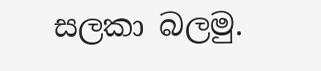සලකා බලමු.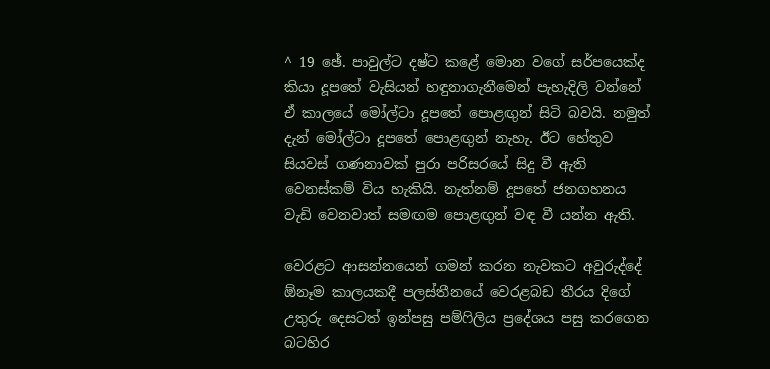^ 19 ඡේ. පාවුල්ට දෂ්ට කළේ මොන වගේ සර්පයෙක්ද කියා දූපතේ වැසියන් හඳුනාගැනීමෙන් පැහැදිලි වන්නේ ඒ කාලයේ මෝල්ටා දූපතේ පොළඟුන් සිටි බවයි. නමුත් දැන් මෝල්ටා දූපතේ පොළඟුන් නැහැ. ඊට හේතුව සියවස් ගණනාවක් පුරා පරිසරයේ සිදු වී ඇති වෙනස්කම් විය හැකියි. නැත්නම් දූපතේ ජනගහනය වැඩි වෙනවාත් සමඟම පොළඟුන් වඳ වී යන්න ඇති.

වෙරළට ආසන්නයෙන් ගමන් කරන නැවකට අවුරුද්දේ ඕනෑම කාලයකදී පලස්තීනයේ වෙරළබඩ තීරය දිගේ උතුරු දෙසටත් ඉන්පසු පම්ෆිලිය ප්‍රදේශය පසු කරගෙන බටහිර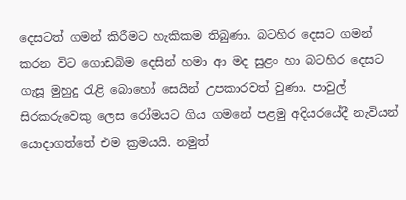දෙසටත් ගමන් කිරීමට හැකිකම තිබුණා. බටහිර දෙසට ගමන් කරන විට ගොඩබිම දෙසින් හමා ආ මද සුළං හා බටහිර දෙසට ගැසූ මුහුදු රැළි බොහෝ සෙයින් උපකාරවත් වුණා. පාවුල් සිරකරුවෙකු ලෙස රෝමයට ගිය ගමනේ පළමු අදියරයේදී නැවියන් යොදාගත්තේ එම ක්‍රමයයි. නමුත්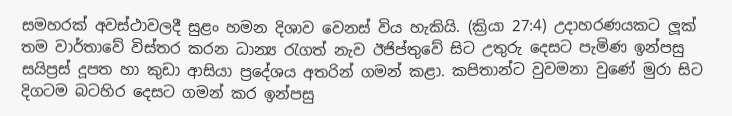සමහරක් අවස්ථාවලදී සුළං හමන දිශාව වෙනස් විය හැකියි. (ක්‍රියා 27:4) උදාහරණයකට ලූක් තම වාර්තාවේ විස්තර කරන ධාන්‍ය රැගත් නැව ඊජිප්තුවේ සිට උතුරු දෙසට පැමිණ ඉන්පසු සයිප්‍රස් දූපත හා කුඩා ආසියා ප්‍රදේශය අතරින් ගමන් කළා. කපිතාන්ට වුවමනා වුණේ මුරා සිට දිගටම බටහිර දෙසට ගමන් කර ඉන්පසු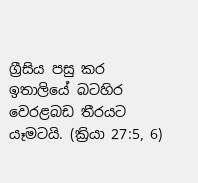ග්‍රීසිය පසු කර ඉතාලියේ බටහිර වෙරළබඩ තීරයට යෑමටයි. (ක්‍රියා 27:5, 6)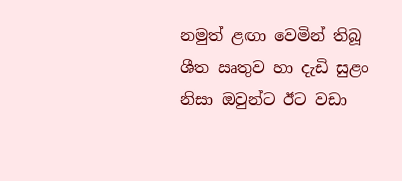නමුත් ළඟා වෙමින් තිබූ ශීත ඍතුව හා දැඩි සුළං නිසා ඔවුන්ට ඊට වඩා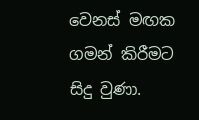වෙනස් මඟක ගමන් කිරීමට සිදු වුණා.